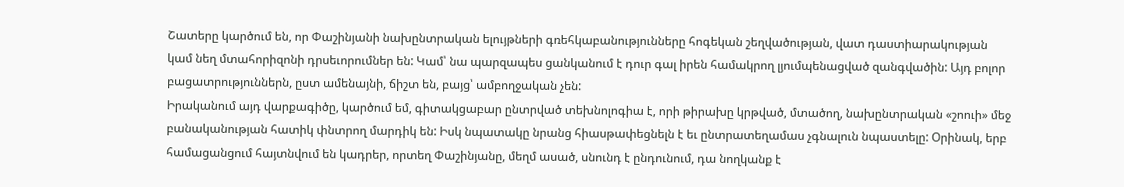Շատերը կարծում են, որ Փաշինյանի նախընտրական ելույթների գռեհկաբանությունները հոգեկան շեղվածության, վատ դաստիարակության կամ նեղ մտահորիզոնի դրսեւորումներ են: Կամ՝ նա պարզապես ցանկանում է դուր գալ իրեն համակրող լյումպենացված զանգվածին: Այդ բոլոր բացատրություններն, ըստ ամենայնի, ճիշտ են, բայց՝ ամբողջական չեն:
Իրականում այդ վարքագիծը, կարծում եմ, գիտակցաբար ընտրված տեխնոլոգիա է, որի թիրախը կրթված, մտածող, նախընտրական «շոուի» մեջ բանականության հատիկ փնտրող մարդիկ են: Իսկ նպատակը նրանց հիասթափեցնելն է եւ ընտրատեղամաս չգնալուն նպաստելը: Օրինակ, երբ համացանցում հայտնվում են կադրեր, որտեղ Փաշինյանը, մեղմ ասած, սնունդ է ընդունում, դա նողկանք է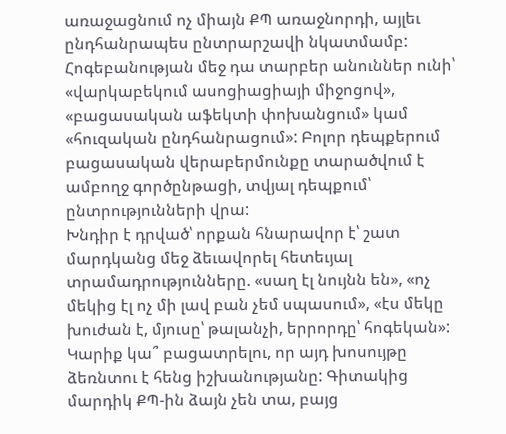առաջացնում ոչ միայն ՔՊ առաջնորդի, այլեւ ընդհանրապես ընտրարշավի նկատմամբ:
Հոգեբանության մեջ դա տարբեր անուններ ունի՝ «վարկաբեկում ասոցիացիայի միջոցով», «բացասական աֆեկտի փոխանցում» կամ «հուզական ընդհանրացում»: Բոլոր դեպքերում բացասական վերաբերմունքը տարածվում է ամբողջ գործընթացի, տվյալ դեպքում՝ ընտրությունների վրա:
Խնդիր է դրված՝ որքան հնարավոր է՝ շատ մարդկանց մեջ ձեւավորել հետեւյալ տրամադրությունները. «սաղ էլ նույնն են», «ոչ մեկից էլ ոչ մի լավ բան չեմ սպասում», «էս մեկը խուժան է, մյուսը՝ թալանչի, երրորդը՝ հոգեկան»: Կարիք կա՞ բացատրելու, որ այդ խոսույթը ձեռնտու է հենց իշխանությանը: Գիտակից մարդիկ ՔՊ-ին ձայն չեն տա, բայց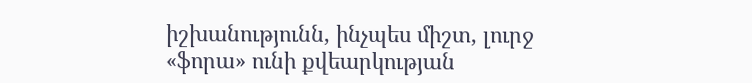իշխանությունն, ինչպես միշտ, լուրջ «ֆորա» ունի քվեարկության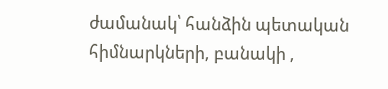ժամանակ՝ հանձին պետական հիմնարկների, բանակի ,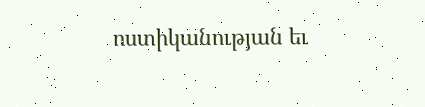ոստիկանության եւ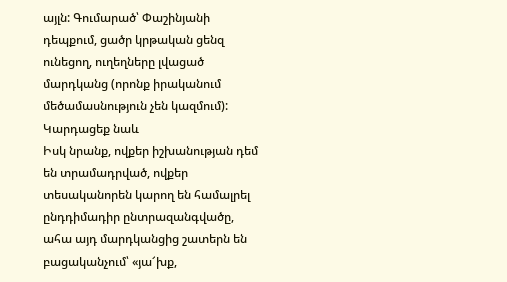այլն: Գումարած՝ Փաշինյանի դեպքում, ցածր կրթական ցենզ ունեցող, ուղեղները լվացած մարդկանց (որոնք իրականում մեծամասնություն չեն կազմում):
Կարդացեք նաև
Իսկ նրանք, ովքեր իշխանության դեմ են տրամադրված, ովքեր տեսականորեն կարող են համալրել ընդդիմադիր ընտրազանգվածը, ահա այդ մարդկանցից շատերն են բացականչում՝ «յա՜խք,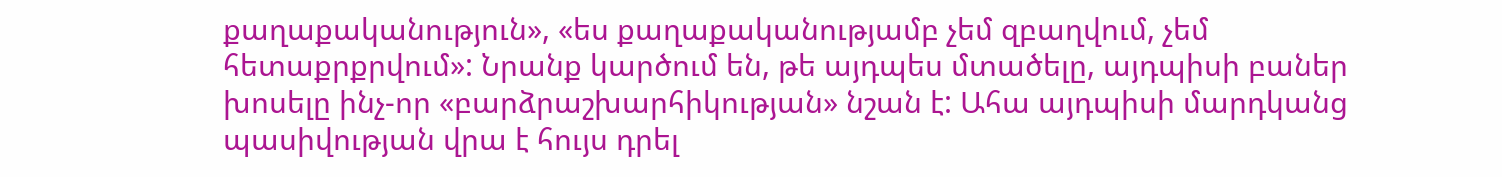քաղաքականություն», «ես քաղաքականությամբ չեմ զբաղվում, չեմ հետաքրքրվում»: Նրանք կարծում են, թե այդպես մտածելը, այդպիսի բաներ խոսելը ինչ-որ «բարձրաշխարհիկության» նշան է: Ահա այդպիսի մարդկանց պասիվության վրա է հույս դրել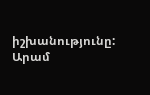իշխանությունը:
Արամ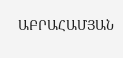ԱԲՐԱՀԱՄՅԱՆ